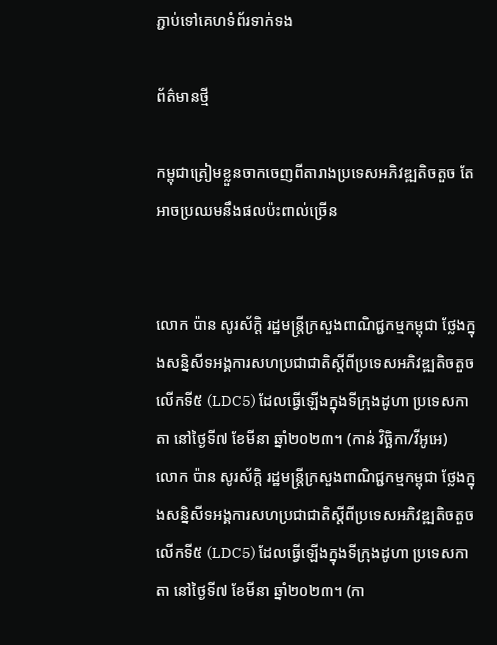ភ្ជាប់ទៅគេហទំព័រទាក់ទង

ព័ត៌មានថ្មី

កម្ពុជាត្រៀមខ្លួនចាកចេញពីតារាងប្រទេសអភិវឌ្ឍតិចតួច តែអាចប្រឈមនឹងផលប៉ះពាល់ច្រើន


លោក ប៉ាន សូរស័ក្ដិ រដ្ឋមន្រ្តីក្រសួងពាណិជ្ជកម្មកម្ពុជា ថ្លែងក្នុងសន្និសីទអង្គការសហប្រជាជាតិស្តីពីប្រទេសអភិវឌ្ឍតិចតួចលើកទី៥ (LDC5) ដែលធ្វើឡើងក្នុងទីក្រុងដូហា ប្រទេសកាតា នៅថ្ងៃទី៧ ខែមីនា ឆ្នាំ២០២៣។ (កាន់ វិច្ឆិកា/វីអូអេ)
លោក ប៉ាន សូរស័ក្ដិ រដ្ឋមន្រ្តីក្រសួងពាណិជ្ជកម្មកម្ពុជា ថ្លែងក្នុងសន្និសីទអង្គការសហប្រជាជាតិស្តីពីប្រទេសអភិវឌ្ឍតិចតួចលើកទី៥ (LDC5) ដែលធ្វើឡើងក្នុងទីក្រុងដូហា ប្រទេសកាតា នៅថ្ងៃទី៧ ខែមីនា ឆ្នាំ២០២៣។ (កា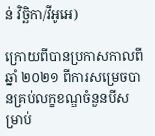ន់ វិច្ឆិកា/វីអូអេ)

ក្រោយពីបានប្រកាសកាលពីឆ្នាំ ២០២១ ពីការសម្រេចបានគ្រប់លក្ខខណ្ឌចំនួនបីសម្រាប់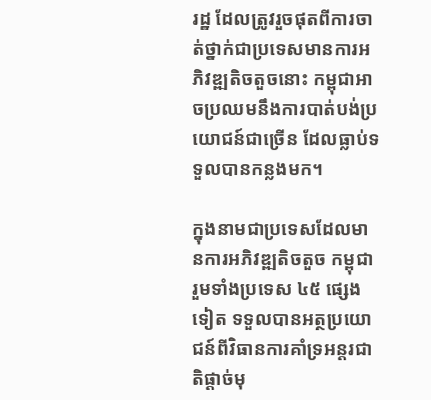រដ្ឋ ដែលត្រូវរួចផុតពីការចាត់ថ្នាក់ជាប្រទេសមានការអភិវឌ្ឍតិចតួចនោះ កម្ពុជាអាចប្រឈមនឹងការបាត់បង់ប្រយោជន៍ជាច្រើន ដែលធ្លាប់ទទួលបានកន្លងមក។

ក្នុងនាមជាប្រទេសដែលមានការអភិវឌ្ឍតិចតួច កម្ពុជា រួមទាំងប្រទេស ៤៥ ផ្សេងទៀត ទទួលបានអត្ថប្រយោជន៍ពីវិធានការគាំទ្រអន្តរជាតិផ្តាច់មុ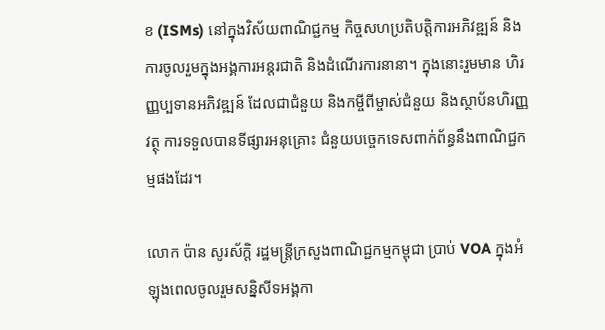ខ (ISMs) នៅក្នុងវិស័យពាណិជ្ជកម្ម កិច្ចសហប្រតិបត្តិការអភិវឌ្ឍន៍ និងការចូលរួមក្នុងអង្គការអន្តរជាតិ និងដំណើរការនានា។ ក្នុងនោះរួមមាន ហិរញ្ញប្បទានអភិវឌ្ឍន៍ ដែលជាជំនួយ និងកម្ចីពីម្ចាស់ជំនួយ និងស្ថាប័នហិរញ្ញវត្ថុ ការទទួលបានទីផ្សារអនុគ្រោះ ជំនួយបច្ចេកទេសពាក់ព័ន្ធនឹងពាណិជ្ជកម្មផងដែរ។

លោក ប៉ាន សូរស័ក្ដិ រដ្ឋមន្ត្រីក្រសួងពាណិជ្ជកម្មកម្ពុជា ប្រាប់ VOA ក្នុងអំឡុងពេលចូលរួមសន្និសីទអង្គកា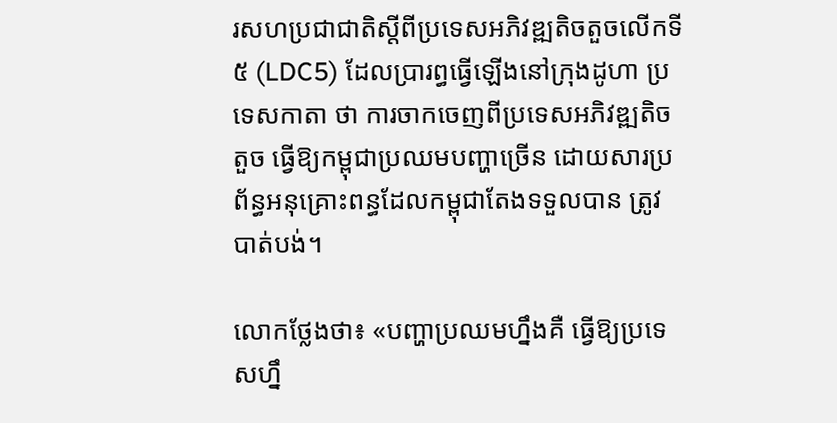រសហប្រជាជាតិស្តីពីប្រទេសអភិវឌ្ឍតិចតួចលើកទី ៥ (LDC5) ដែលប្រារព្ធធ្វើឡើងនៅក្រុងដូហា ប្រទេសកាតា ថា ការចាកចេញពីប្រទេសអភិវឌ្ឍតិចតួច ធ្វើឱ្យកម្ពុជាប្រឈមបញ្ហាច្រើន ដោយសារប្រព័ន្ធអនុគ្រោះពន្ធដែលកម្ពុជាតែងទទួលបាន ត្រូវបាត់បង់។

លោកថ្លែងថា៖ «បញ្ហាប្រឈមហ្នឹងគឺ ធ្វើឱ្យប្រទេសហ្នឹ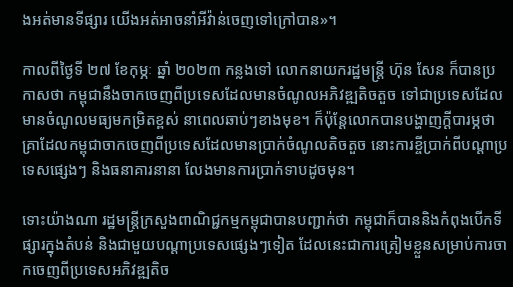ងអត់មានទីផ្សារ យើងអត់អាចនាំអីវ៉ាន់ចេញទៅក្រៅបាន»។

កាលពីថ្ងៃទី ២៧ ខែកុម្ភៈ ឆ្នាំ ២០២៣ កន្លងទៅ លោកនាយករដ្ឋមន្រ្តី ហ៊ុន សែន ក៏បានប្រកាសថា កម្ពុជានឹងចាកចេញពីប្រទេសដែលមានចំណូលអភិវឌ្ឍតិចតួច ទៅជាប្រទេសដែលមានចំណូលមធ្យមកម្រិតខ្ពស់ នាពេលឆាប់ៗខាងមុខ។ ក៏ប៉ុន្តែលោកបានបង្ហាញក្តីបារម្ភថា គ្រាដែលកម្ពុជាចាកចេញពីប្រទេសដែលមានប្រាក់ចំណូលតិចតួច នោះការខ្ចីប្រាក់ពីបណ្ដាប្រទេសផ្សេងៗ និងធនាគារនានា លែងមានការប្រាក់ទាបដូចមុន។

ទោះយ៉ាងណា រដ្ឋមន្ត្រីក្រសួងពាណិជ្ជកម្មកម្ពុជាបានបញ្ជាក់ថា កម្ពុជាក៏បាននិងកំពុងបើកទីផ្សារក្នុងតំបន់ និងជាមួយបណ្តាប្រទេសផ្សេងៗទៀត ដែលនេះជាការត្រៀមខ្លួនសម្រាប់ការចាកចេញពីប្រទេសអភិវឌ្ឍតិច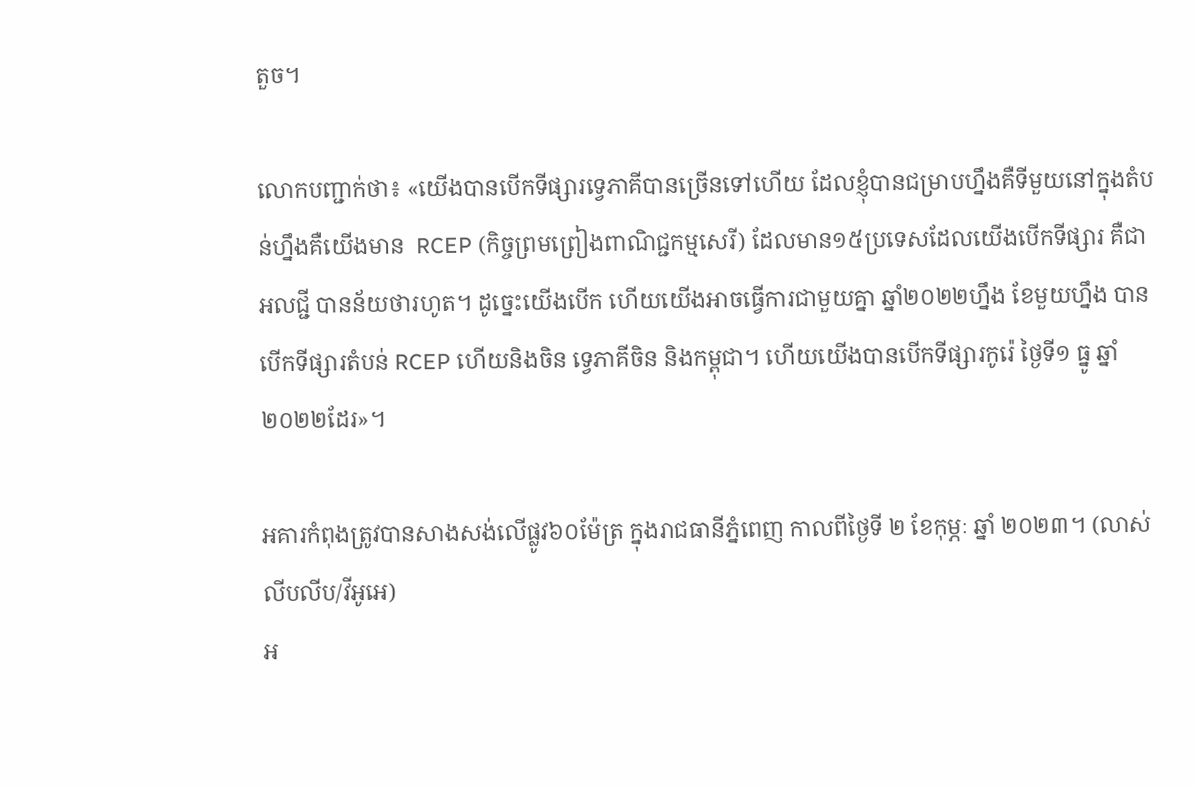តួច។

លោកបញ្ជាក់ថា៖ «យើងបានបើកទីផ្សារទ្វេភាគីបានច្រើនទៅហើយ ដែលខ្ញុំបានជម្រាបហ្នឹងគឺទីមួយនៅក្នុងតំបន់ហ្នឹងគឺយើងមាន  RCEP (កិច្ចព្រមព្រៀងពាណិជ្ជកម្មសេរី) ដែលមាន១៥ប្រទេសដែលយើងបើកទីផ្សារ គឺជាអលជ្ជី បានន័យថារហូត។ ដូច្នេះយើងបើក ហើយយើងអាចធ្វើការជាមួយគ្នា ឆ្នាំ២០២២ហ្នឹង ខែមួយហ្នឹង បានបើកទីផ្សារតំបន់ RCEP ហើយនិងចិន ទ្វេភាគីចិន និងកម្ពុជា។ ហើយយើងបានបើកទីផ្សារកូរ៉េ ថ្ងៃទី១ ធ្នូ ឆ្នាំ២០២២ដែរ»។

អគារកំពុងត្រូវបានសាងសង់លើផ្លូវ៦០ម៉ែត្រ ក្នុងរាជធានីភ្នំពេញ កាលពីថ្ងៃទី ២ ខែកុម្ភៈ ឆ្នាំ ២០២៣។ (លាស់ លីបលីប/វីអូអេ)
អ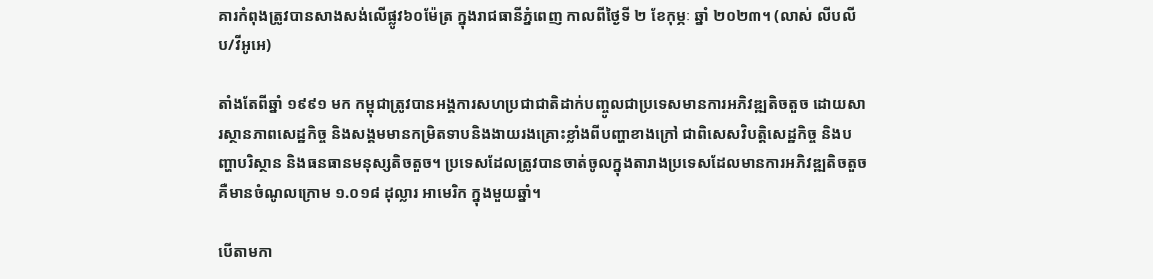គារកំពុងត្រូវបានសាងសង់លើផ្លូវ៦០ម៉ែត្រ ក្នុងរាជធានីភ្នំពេញ កាលពីថ្ងៃទី ២ ខែកុម្ភៈ ឆ្នាំ ២០២៣។ (លាស់ លីបលីប/វីអូអេ)

តាំងតែពីឆ្នាំ ១៩៩១ មក កម្ពុជាត្រូវបានអង្គការសហប្រជាជាតិដាក់បញ្ចូលជាប្រទេសមានការអភិវឌ្ឍតិចតួច ដោយសារស្ថានភាពសេដ្ឋកិច្ច និងសង្គមមានកម្រិតទាបនិងងាយរងគ្រោះខ្លាំងពីបញ្ហាខាងក្រៅ ជាពិសេសវិបត្តិសេដ្ឋកិច្ច និងបញ្ហាបរិស្ថាន និងធនធានមនុស្សតិចតួច។ ប្រទេសដែលត្រូវបានចាត់ចូលក្នុងតារាងប្រទេសដែលមានការអភិវឌ្ឍតិចតួច គឺមានចំណូលក្រោម ១.០១៨ ដុល្លារ អាមេរិក ក្នុងមួយឆ្នាំ។

បើតាមកា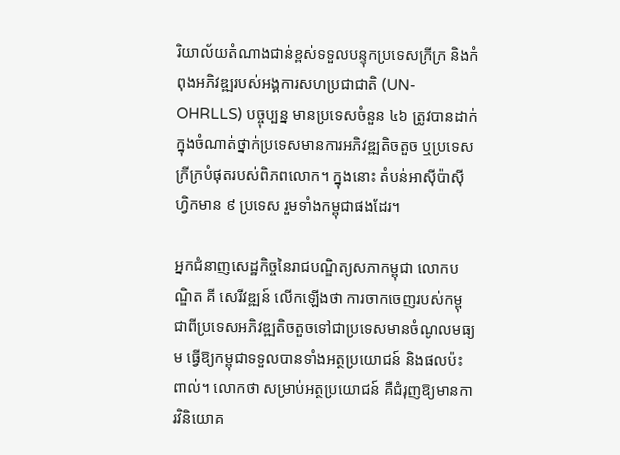រិយាល័យតំណាងជាន់ខ្ពស់ទទួលបន្ទុកប្រទេសក្រីក្រ និងកំពុងអភិវឌ្ឍរបស់អង្គការសហប្រជាជាតិ (UN-OHRLLS) បច្ចុប្បន្ន មានប្រទេសចំនួន ៤៦ ត្រូវបានដាក់ក្នុងចំណាត់ថ្នាក់ប្រទេសមានការអភិវឌ្ឍតិចតួច ឬប្រទេសក្រីក្របំផុតរបស់ពិភពលោក។ ក្នុងនោះ តំបន់អាស៊ីប៉ាស៊ីហ្វិកមាន ៩ ប្រទេស រួមទាំងកម្ពុជាផងដែរ។

អ្នកជំនាញសេដ្ឋកិច្ចនៃរាជបណ្ឌិត្យសភាកម្ពុជា លោកបណ្ឌិត គី សេរីវឌ្ឍន៍ លើកឡើងថា ការចាកចេញរបស់កម្ពុជាពីប្រទេសអភិវឌ្ឍតិចតួចទៅជាប្រទេសមានចំណូលមធ្យម ធ្វើឱ្យកម្ពុជាទទួលបានទាំងអត្ថប្រយោជន៍ និងផលប៉ះពាល់។ លោកថា សម្រាប់អត្ថប្រយោជន៍ គឺជំរុញឱ្យមានការវិនិយោគ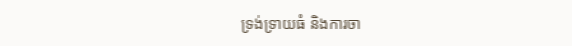ទ្រង់ទ្រាយធំ និងការចា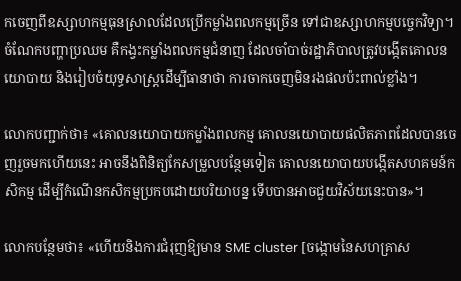កចេញពីឧស្សាហកម្មធុនស្រាលដែលប្រើកម្លាំងពលកម្មច្រើន ទៅជាឧស្សាហកម្មបច្ចេកវិទ្យា។ ចំណែកបញ្ហាប្រឈម គឺកង្វះកម្លាំងពលកម្មជំនាញ ដែលចាំបាច់រដ្ឋាភិបាលត្រូវបង្កើតគោលនយោបាយ និងរៀបចំយុទ្ធសាស្រ្តដើម្បីធានាថា ការចាកចេញមិនរងផលប៉ះពាល់ខ្លាំង។

លោកបញ្ជាក់ថា៖ «គោលនយោបាយកម្លាំងពលកម្ម គោលនយោបាយផលិតភាពដែលបានចេញរួចមកហើយនេះ អាចនឹងពិនិត្យកែសម្រួលបន្ថែមទៀត គោលនយោបាយបង្កើតសហគមន៍កសិកម្ម ដើម្បីកំណើនកសិកម្មប្រកបដោយបរិយាបន្ន ទើបបានអាចជួយវិស័យនេះបាន»។

លោកបន្ថែមថា៖ «ហើយនិងការជំរុញឱ្យមាន SME cluster [ចង្កោមនៃសហគ្រាស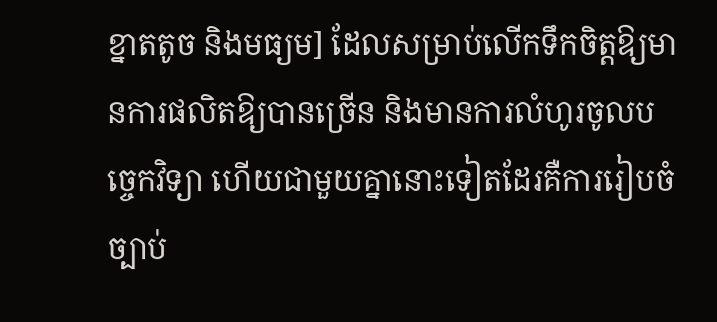ខ្នាតតូច និងមធ្យម] ដែលសម្រាប់លើកទឹកចិត្តឱ្យមានការផលិតឱ្យបានច្រើន និងមានការលំហូរចូលបច្ចេកវិទ្យា ហើយជាមួយគ្នានោះទៀតដែរគឺការរៀបចំច្បាប់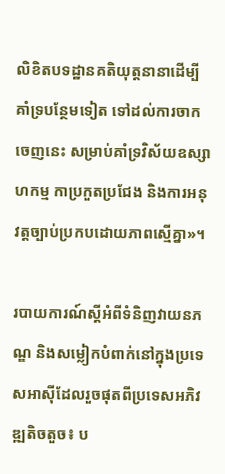លិខិតបទដ្ឋានគតិយុត្តនានាដើម្បីគាំទ្របន្ថែមទៀត ទៅដល់ការចាកចេញនេះ សម្រាប់គាំទ្រវិស័យឧស្សាហកម្ម កាប្រកួតប្រជែង និងការអនុវត្តច្បាប់ប្រកបដោយភាពស្មើគ្នា»។

របាយការណ៍ស្តីអំពីទំនិញវាយនភណ្ឌ និងសម្លៀកបំពាក់នៅក្នុងប្រទេសអាស៊ីដែលរួចផុតពីប្រទេសអភិវឌ្ឍតិចតួច៖ ប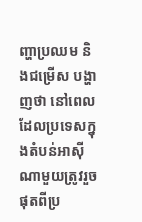ញ្ហាប្រឈម និងជម្រើស បង្ហាញថា នៅពេលដែលប្រទេសក្នុងតំបន់អាស៊ីណាមួយត្រូវរួចផុតពីប្រ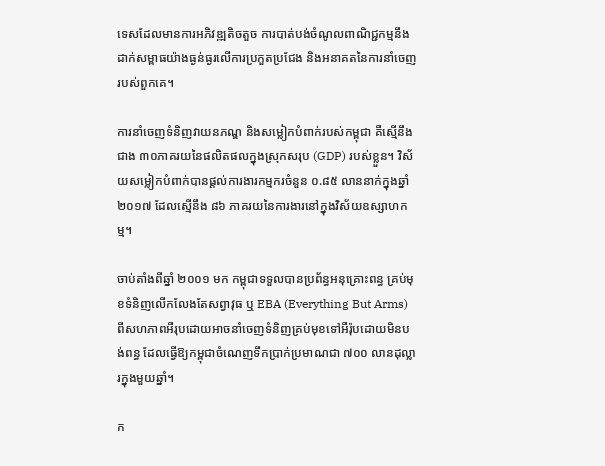ទេសដែលមានការអភិវឌ្ឍតិចតួច ការបាត់បង់ចំណូលពាណិជ្ជកម្មនឹងដាក់សម្ពាធយ៉ាងធ្ងន់ធ្ងរលើការប្រកួតប្រជែង និងអនាគតនៃការនាំចេញរបស់ពួកគេ។

ការនាំចេញទំនិញវាយនភណ្ឌ និងសម្លៀកបំពាក់របស់កម្ពុជា គឺស្មើនឹងជាង ៣០ភាគរយនៃផលិតផលក្នុងស្រុកសរុប (GDP) របស់ខ្លួន។ វិស័យសម្លៀកបំពាក់បានផ្តល់ការងារកម្មករចំនួន ០.៨៥ លាននាក់ក្នុងឆ្នាំ ២០១៧ ដែលស្មើនឹង ៨៦ ភាគរយនៃការងារនៅក្នុងវិស័យឧស្សាហកម្ម។

ចាប់តាំងពីឆ្នាំ ២០០១ មក កម្ពុជាទទួលបានប្រព័ន្ធអនុគ្រោះពន្ធ គ្រប់មុខទំនិញលើកលែងតែសព្វាវុធ ឬ EBA (Everything But Arms) ពីសហភាពអឺរុបដោយអាចនាំចេញទំនិញគ្រប់មុខទៅអឺរ៉ុបដោយមិនបង់ពន្ធ ដែលធ្វើឱ្យកម្ពុជាចំណេញទឹកប្រាក់ប្រមាណជា ៧០០ លានដុល្លារក្នុងមួយឆ្នាំ។

ក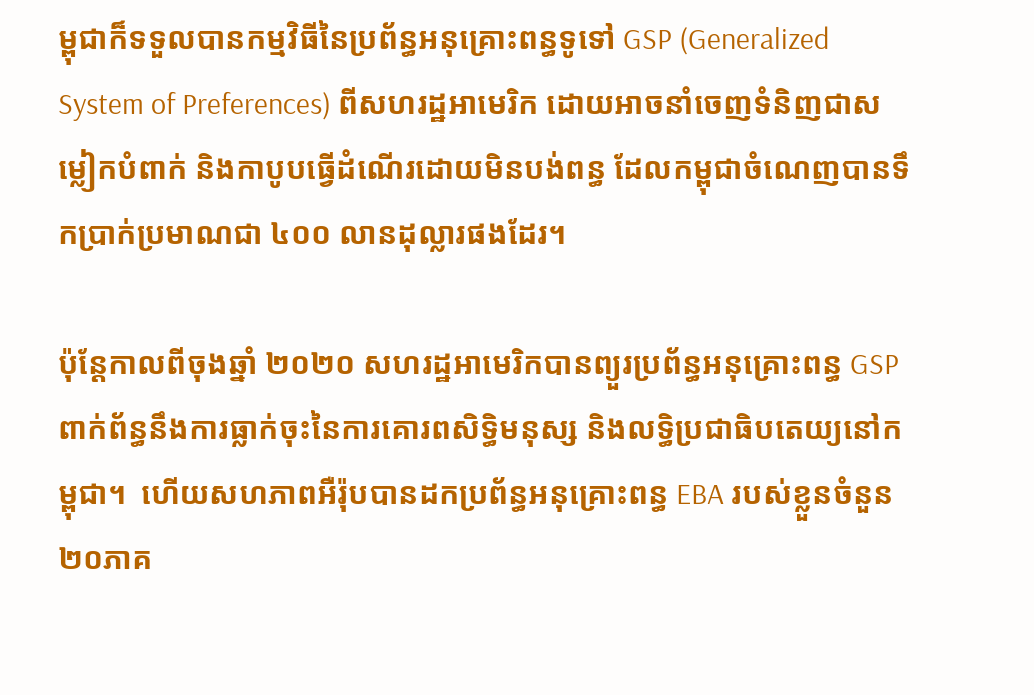ម្ពុជាក៏ទទួលបានកម្មវិធីនៃប្រព័ន្ធអនុគ្រោះពន្ធទូទៅ GSP (Generalized System of Preferences) ពីសហរដ្ឋអាមេរិក ដោយអាចនាំចេញទំនិញជាសម្លៀកបំពាក់ និងកាបូបធ្វើដំណើរដោយមិនបង់ពន្ធ ដែលកម្ពុជាចំណេញបានទឹកប្រាក់ប្រមាណជា ៤០០ លានដុល្លារផងដែរ។

ប៉ុន្តែកាលពីចុងឆ្នាំ ២០២០ សហរដ្ឋអាមេរិកបានព្យួរប្រព័ន្ធអនុគ្រោះពន្ធ GSP  ពាក់ព័ន្ធនឹងការធ្លាក់ចុះនៃការគោរពសិទ្ធិមនុស្ស និងលទ្ធិប្រជាធិបតេយ្យនៅកម្ពុជា។  ហើយសហភាពអឺរ៉ុបបានដកប្រព័ន្ធអនុគ្រោះពន្ធ EBA របស់ខ្លួនចំនួន២០ភាគ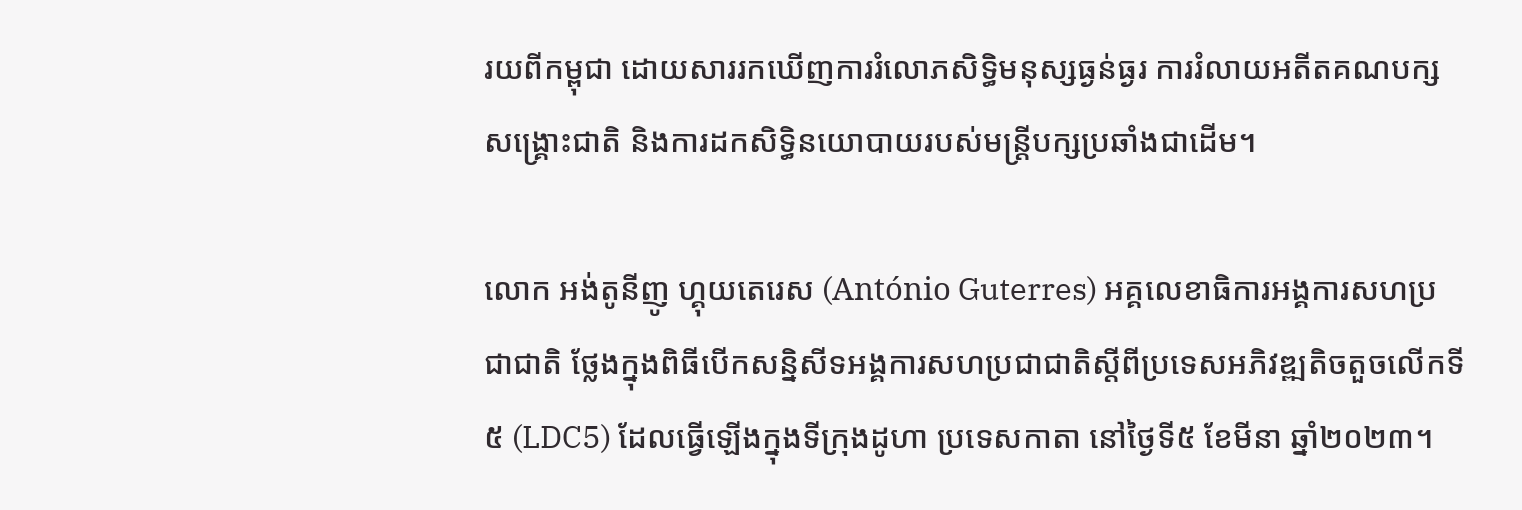រយពីកម្ពុជា ដោយសាររកឃើញការរំលោភសិទ្ធិមនុស្សធ្ងន់ធ្ងរ ការរំលាយអតីតគណបក្សសង្រ្គោះជាតិ និងការដកសិទ្ធិនយោបាយរបស់មន្រ្តីបក្សប្រឆាំងជាដើម។

លោក អង់តូនីញូ ហ្គុយតេរេស (António Guterres) អគ្គលេខាធិការអង្គការសហប្រជាជាតិ ថ្លែងក្នុងពិធីបើកសន្និសីទអង្គការសហប្រជាជាតិស្តីពីប្រទេសអភិវឌ្ឍតិចតួចលើកទី៥ (LDC5) ដែលធ្វើឡើងក្នុងទីក្រុងដូហា ប្រទេសកាតា នៅថ្ងៃទី៥ ខែមីនា ឆ្នាំ២០២៣។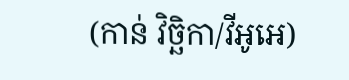(កាន់ វិច្ឆិកា/វីអូអេ)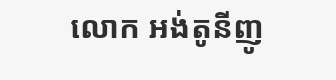លោក អង់តូនីញូ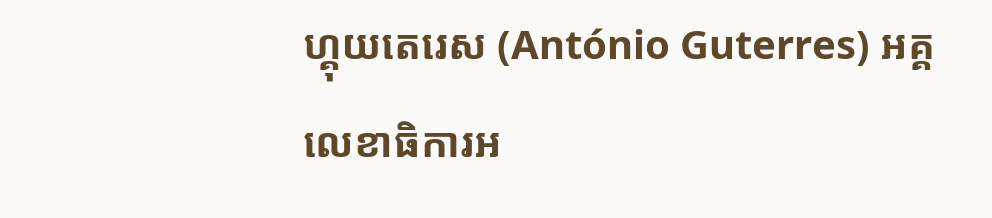ហ្គុយតេរេស (António Guterres) អគ្គលេខាធិការអ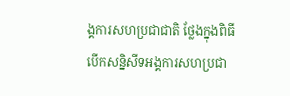ង្គការសហប្រជាជាតិ ថ្លែងក្នុងពិធីបើកសន្និសីទអង្គការសហប្រជា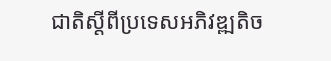ជាតិស្តីពីប្រទេសអភិវឌ្ឍតិច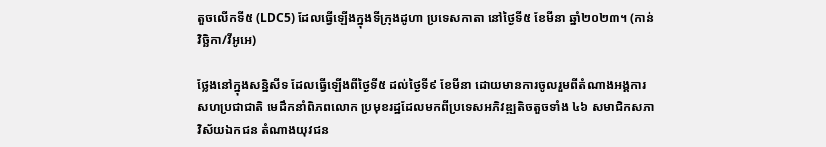តួចលើកទី៥ (LDC5) ដែលធ្វើឡើងក្នុងទីក្រុងដូហា ប្រទេសកាតា នៅថ្ងៃទី៥ ខែមីនា ឆ្នាំ២០២៣។ (កាន់ វិច្ឆិកា/វីអូអេ)

ថ្លែងនៅក្នុងសន្និសីទ ដែលធ្វើឡើងពីថ្ងៃទី៥ ដល់ថ្ងៃទី៩ ខែមីនា ដោយមានការចូលរួមពីតំណាងអង្គការសហប្រជាជាតិ មេដឹកនាំពិភពលោក ប្រមុខរដ្ឋដែលមកពីប្រទេសអភិវឌ្ឍតិចតួចទាំង ៤៦ សមាជិកសភា វិស័យឯកជន តំណាងយុវជន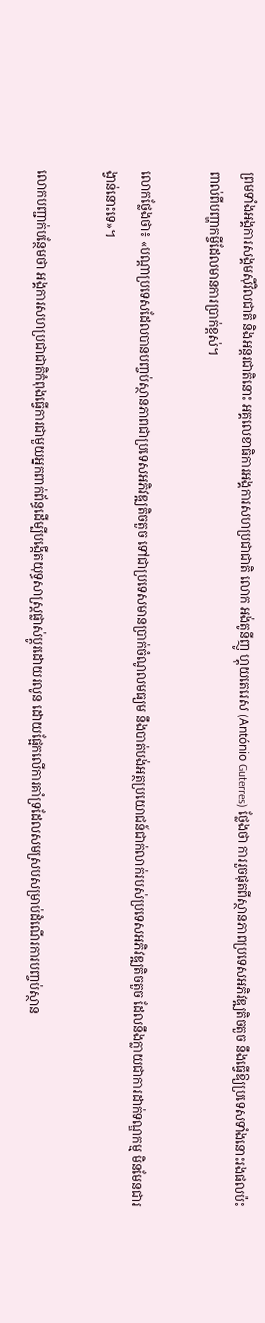ព្រមទាំងអង្គការសង្គមស៊ីវិលជាតិ និងអន្តរជាតិនោះ អគ្គលេខាធិការអង្គការសហប្រជាជាតិ លោក អង់តូនីញូ ហ្គុយតេរេស (António Guterres) ថ្លែងថា ការរួចផុតពីស្ថានភាពប្រទេសអភិវឌ្ឍតិចតួច នឹងធ្វើឱ្យប្រទេសទាំងនោះរងផលប៉ះពាល់ពីបញ្ហាកម្ចីដែលមានការបា្រក់ខ្ពស់។

លោកថ្លែងថា៖ «បណ្តាប្រទេសដែលបានបញ្ចប់ស្ថានភាពជាប្រទេសអភិវឌ្ឍតិចតួច ទៅជាប្រទេសមានប្រាក់ចំណូលមធ្យម នឹងបាត់បង់អត្ថប្រយោជន៍ជាក់លាក់របស់ប្រទេសអភិវឌ្ឍតិចតួច ដែលនឹងក្លាយជាការដាក់ទណ្ឌកម្ម មិនមែនជារង្វាន់នោះទេ»។

លោកបញ្ជាក់បន្ថែមថា អង្គការសហប្រជាជាតិកំពុងធ្វើការជាមួយអ្នកពាក់ព័ន្ធដើម្បីបង្កើតយុទ្ធសាស្រ្តផ្លាស់ប្តូរដោយរលូន ដោយផ្អែកលើការគាំទ្រដែលសមស្របសម្រាប់ដំណើរការបញ្ចប់ស្ថាន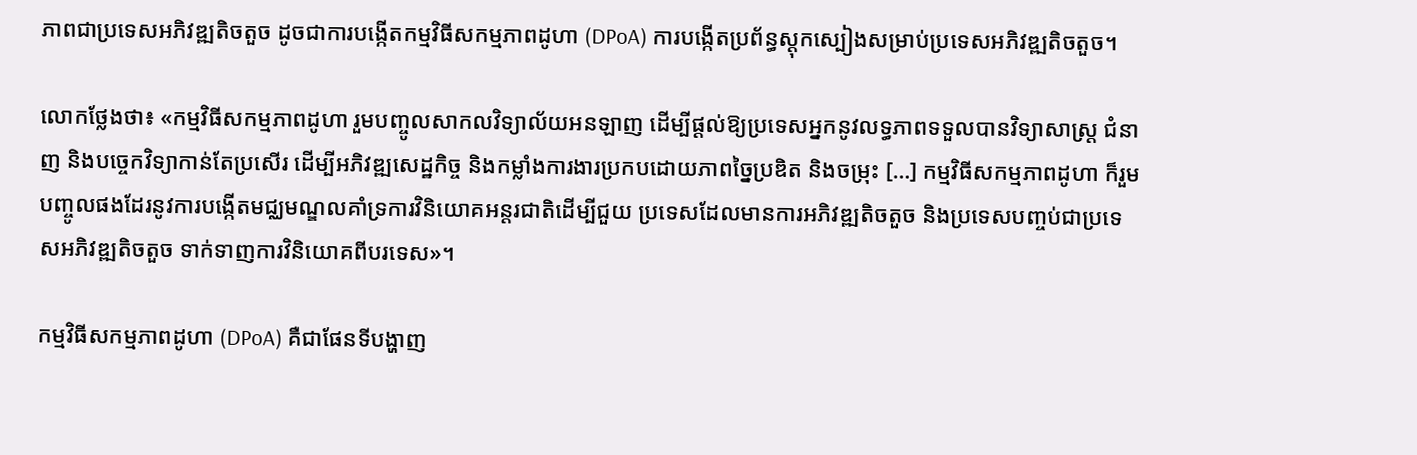ភាពជាប្រទេសអភិវឌ្ឍតិចតួច ដូចជាការបង្កើតកម្មវិធីសកម្មភាពដូហា (DPoA) ការបង្កើតប្រព័ន្ធស្តុកស្បៀងសម្រាប់ប្រទេសអភិវឌ្ឍតិចតួច។

លោកថ្លែងថា៖ «កម្មវិធីសកម្មភាពដូហា រួមបញ្ចូលសាកលវិទ្យាល័យអនឡាញ ដើម្បីផ្តល់ឱ្យប្រទេសអ្នកនូវលទ្ធភាពទទួលបានវិទ្យាសាស្រ្ត ជំនាញ និងបច្ចេកវិទ្យាកាន់តែប្រសើរ ដើម្បីអភិវឌ្ឍសេដ្ឋកិច្ច និងកម្លាំងការងារប្រកបដោយភាពច្នៃប្រឌិត និងចម្រុះ […] កម្មវិធីសកម្មភាពដូហា ក៏រួមបញ្ចូលផងដែរនូវការបង្កើតមជ្ឈមណ្ឌលគាំទ្រការវិនិយោគអន្តរជាតិដើម្បីជួយ ប្រទេសដែលមានការអភិវឌ្ឍតិចតួច និងប្រទេសបញ្ចប់ជាប្រទេសអភិវឌ្ឍតិចតួច ទាក់ទាញការវិនិយោគពីបរទេស»។

កម្មវិធីសកម្មភាពដូហា (DPoA) គឺជាផែនទីបង្ហាញ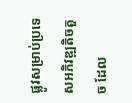ផ្លូវសម្រាប់ប្រទេសអភិវឌ្ឍតិចតួច ដែល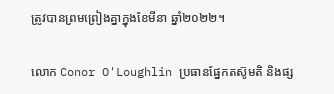ត្រូវបានព្រមព្រៀងគ្នាក្នុងខែមីនា ឆ្នាំ២០២២។

លោក Conor O'Loughlin ប្រធានផ្នែកតស៊ូមតិ និងផ្ស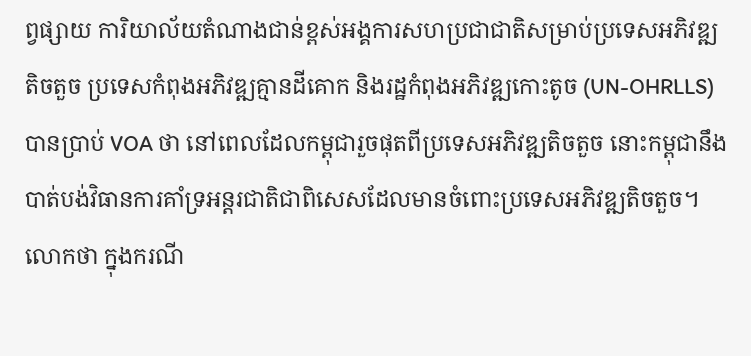ព្វផ្សាយ ការិយាល័យតំណាងជាន់ខ្ពស់អង្គការសហប្រជាជាតិសម្រាប់ប្រទេសអភិវឌ្ឍតិចតួច ប្រទេសកំពុងអភិវឌ្ឍគ្មានដីគោក និងរដ្ឋកំពុងអភិវឌ្ឍកោះតូច (UN-OHRLLS) បានប្រាប់ VOA ថា នៅពេលដែលកម្ពុជារួចផុតពីប្រទេសអភិវឌ្ឍតិចតួច នោះកម្ពុជានឹងបាត់បង់វិធានការគាំទ្រអន្តរជាតិជាពិសេសដែលមានចំពោះប្រទេសអភិវឌ្ឍតិចតួច។ លោកថា ក្នុងករណី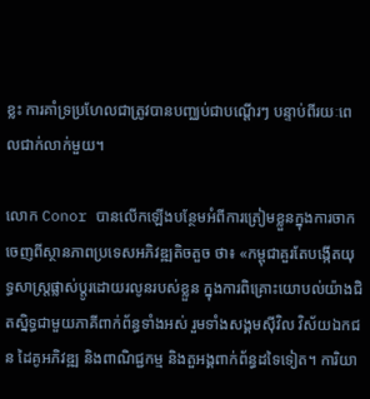ខ្លះ ការគាំទ្រប្រហែលជាត្រូវបានបញ្ឈប់ជាបណ្តើរៗ បន្ទាប់ពីរយៈពេលជាក់លាក់មួយ។

លោក Conor បានលើកឡើងបន្ថែមអំពីការត្រៀមខ្លួនក្នុងការចាកចេញពីស្ថានភាពប្រទេសអភិវឌ្ឍតិចតួច ថា៖ «កម្ពុជាគួរតែបង្កើតយុទ្ធសាស្ត្រផ្លាស់ប្តូរដោយរលូនរបស់ខ្លួន ក្នុងការពិគ្រោះយោបល់យ៉ាងជិតស្និទ្ធជាមួយភាគីពាក់ព័ន្ធទាំងអស់ រួមទាំងសង្គមស៊ីវិល វិស័យឯកជន ដៃគូអភិវឌ្ឍ និងពាណិជ្ជកម្ម និងតួអង្គពាក់ព័ន្ធដទៃទៀត។ ការិយា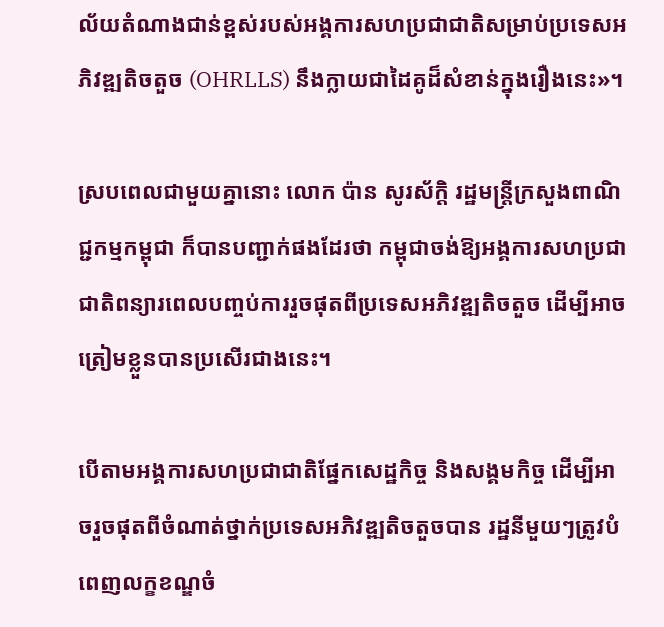ល័យតំណាងជាន់ខ្ពស់របស់អង្គការសហប្រជាជាតិសម្រាប់ប្រទេសអភិវឌ្ឍតិចតួច (OHRLLS) នឹងក្លាយជាដៃគូដ៏សំខាន់ក្នុងរឿងនេះ»។

ស្របពេលជាមួយគ្នានោះ លោក ប៉ាន សូរស័ក្ដិ រដ្ឋមន្រ្តីក្រសួងពាណិជ្ជកម្មកម្ពុជា ក៏បានបញ្ជាក់ផងដែរថា កម្ពុជាចង់ឱ្យអង្គការសហប្រជាជាតិពន្យារពេលបញ្ចប់ការរួចផុតពីប្រទេសអភិវឌ្ឍតិចតួច ដើម្បីអាចត្រៀមខ្លួនបានប្រសើរជាងនេះ។

បើតាមអង្គការសហប្រជាជាតិផ្នែកសេដ្ឋកិច្ច និងសង្គមកិច្ច ដើម្បីអាចរួចផុតពីចំណាត់ថ្នាក់ប្រទេសអភិវឌ្ឍតិចតួចបាន រដ្ឋនីមួយៗត្រូវបំពេញលក្ខខណ្ឌចំ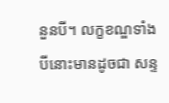នួនបី។ លក្ខខណ្ឌទាំងបីនោះមានដូចជា សន្ទ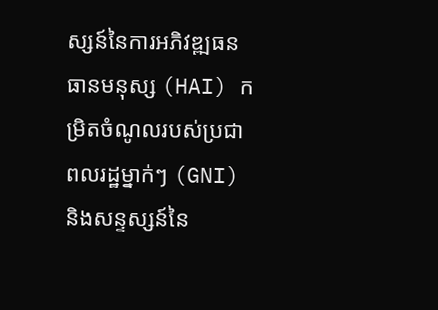ស្សន៍នៃការអភិវឌ្ឍធនធានមនុស្ស (HAI) កម្រិតចំណូលរបស់ប្រជាពលរដ្ឋម្នាក់ៗ (GNI) និងសន្ទស្សន៍នៃ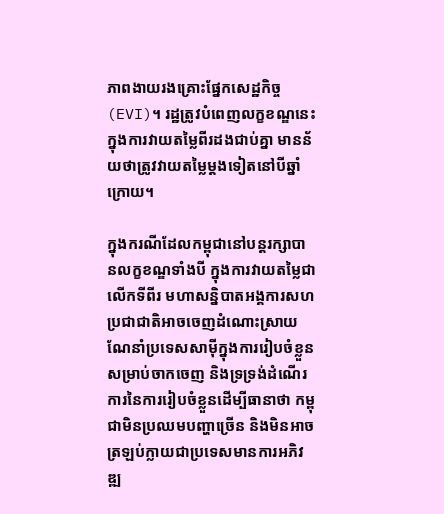ភាពងាយរងគ្រោះផ្នែកសេដ្ឋកិច្ច (EVI)។ រដ្ឋត្រូវបំពេញលក្ខខណ្ឌនេះក្នុងការវាយតម្លៃពីរដងជាប់គ្នា មានន័យថាត្រូវវាយតម្លៃម្តងទៀតនៅបីឆ្នាំក្រោយ។

ក្នុងករណីដែលកម្ពុជានៅបន្តរក្សាបានលក្ខខណ្ឌទាំងបី ក្នុងការវាយតម្លៃជាលើកទីពីរ មហាសន្និបាតអង្គការសហប្រជាជាតិអាចចេញដំណោះស្រាយណែនាំប្រទេសសាម៉ីក្នុងការរៀបចំខ្លួនសម្រាប់ចាកចេញ និងទ្រទ្រង់ដំណើរការនៃការរៀបចំខ្លួនដើម្បីធានាថា កម្ពុជាមិនប្រឈមបញ្ហាច្រើន និងមិនអាចត្រឡប់ក្លាយជាប្រទេសមានការអភិវឌ្ឍ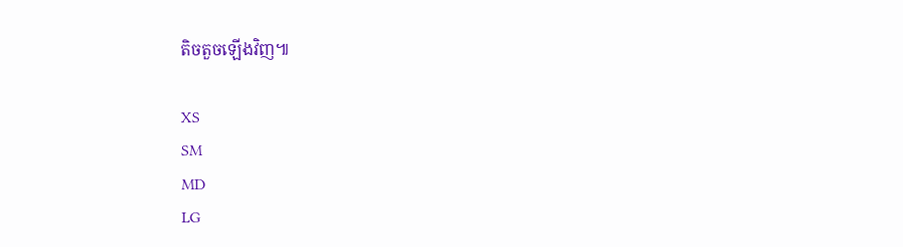តិចតួចឡើងវិញ៕

XS
SM
MD
LG